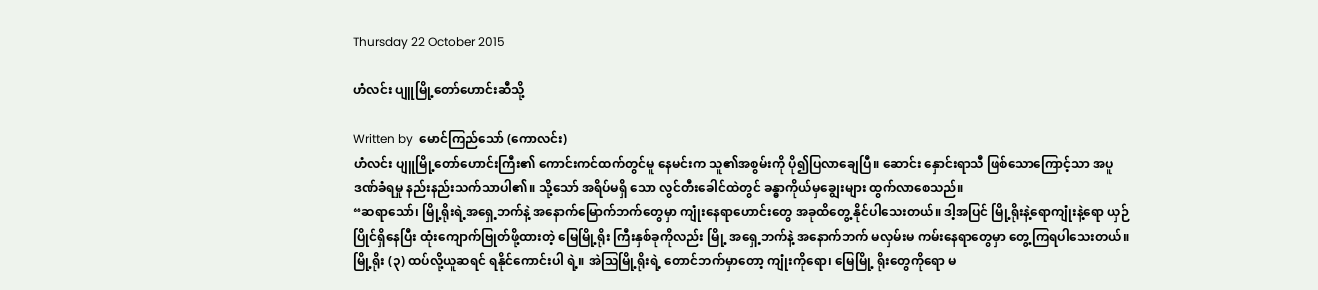Thursday 22 October 2015

ဟံလင်း ပျူမြို့တော်ဟောင်းဆီသို့

Written by  မောင်ကြည်သော် (ကောလင်း)
ဟံလင်း ပျူမြို့တော်ဟောင်းကြီး၏ ကောင်းကင်ထက်တွင်မူ နေမင်းက သူ၏အစွမ်းကို ပို၍ပြလာချေပြီ။ ဆောင်း နှောင်းရာသီ ဖြစ်သောကြောင့်သာ အပူ ဒဏ်ခံရမှု နည်းနည်းသက်သာပါ၏။ သို့သော် အရိပ်မရှိ သော လွင်တီးခေါင်ထဲတွင် ခန္ဓာကိုယ်မှချွေးများ ထွက်လာစေသည်။
“ဆရာသော်၊ မြို့ရိုးရဲ့အရှေ့ဘက်နဲ့ အနောက်မြောက်ဘက်တွေမှာ ကျုံးနေရာဟောင်းတွေ အခုထိတွေ့ နိုင်ပါသေးတယ်။ ဒါ့အပြင် မြို့ရိုးနဲ့ရောကျုံးနဲ့ရော ယှဉ်ပြိုင်ရှိနေပြီး ထုံးကျောက်ဗြုတ်ဖို့ထားတဲ့ မြေမြို့ရိုး ကြီးနှစ်ခုကိုလည်း မြို့ အရှေ့ဘက်နဲ့ အနောက်ဘက် မလှမ်းမ ကမ်းနေရာတွေမှာ တွေ့ကြရပါသေးတယ်။မြို့ရိုး (၃) ထပ်လို့ယူဆရင် ရနိုင်ကောင်းပါ ရဲ့။ အဲဩမြို့ရိုးရဲ့ တောင်ဘက်မှာတော့ ကျုံးကိုရော၊ မြေမြို့ ရိုးတွေကိုရော မ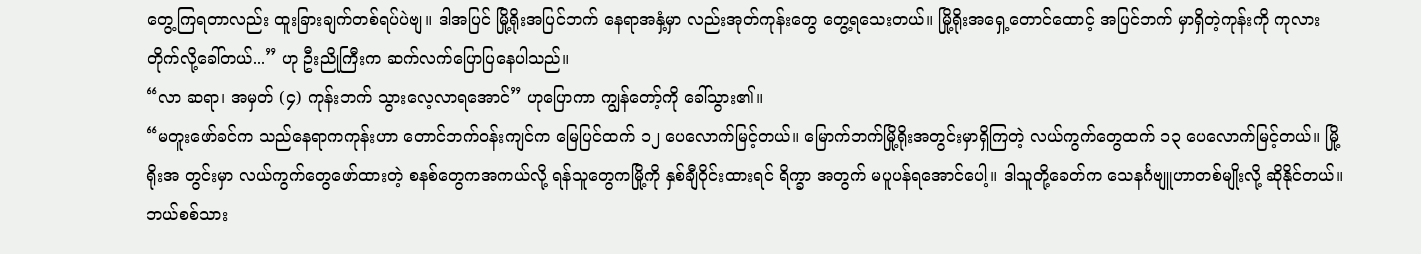တွေ့ကြရတာလည်း ထူးခြားချက်တစ်ရပ်ပဲဗျ။ ဒါအပြင် မြို့ရိုးအပြင်ဘက် နေရာအနှံ့မှာ လည်းအုတ်ကုန်းတွေ တွေ့ရသေးတယ်။ မြို့ရိုးအရှေ့တောင်ထောင့် အပြင်ဘက် မှာရှိတဲ့ကုန်းကို ကုလား တိုက်လို့ခေါ်တယ်...” ဟု ဦးညိုကြီးက ဆက်လက်ပြောပြနေပါသည်။
“လာ ဆရာ၊ အမှတ် (၄) ကုန်းဘက် သွားလေ့လာရအောင်” ဟုပြောကာ ကျွန်တော့်ကို ခေါ်သွား၏။
“မတူးဖော်ခင်က သည်နေရာကကုန်းဟာ တောင်ဘက်ဝန်းကျင်က မြေပြင်ထက် ၁၂ ပေလောက်မြင့်တယ်။ မြောက်ဘက်မြို့ရိုးအတွင်းမှာရှိကြတဲ့ လယ်ကွက်တွေထက် ၁၃ ပေလောက်မြင့်တယ်။ မြို့ရိုးအ တွင်းမှာ လယ်ကွက်တွေဖော်ထားတဲ့ စနစ်တွေကအကယ်လို့ ရန်သူတွေကမြို့ကို နှစ်ချီဝိုင်းထားရင် ရိက္ခာ အတွက် မပူပန်ရအောင်ပေါ့။ ဒါသူတို့ခေတ်က သေနင်္ဂဗျူဟာတစ်မျိုးလို့ ဆိုနိုင်တယ်။ ဘယ်စစ်သား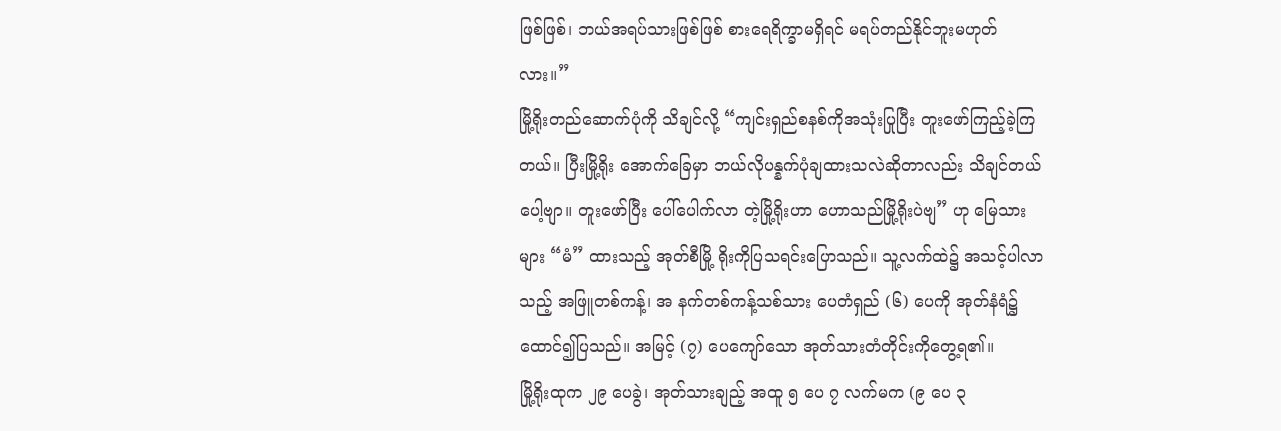ဖြစ်ဖြစ်၊ ဘယ်အရပ်သားဖြစ်ဖြစ် စားရေရိက္ခာမရှိရင် မရပ်တည်နိုင်ဘူးမဟုတ်လား။”
မြို့ရိုးတည်ဆောက်ပုံကို သိချင်လို့ “ကျင်းရှည်စနစ်ကိုအသုံးပြုပြီး တူးဖော်ကြည့်ခဲ့ကြတယ်။ ပြီးမြို့ရိုး အောက်ခြေမှာ ဘယ်လိုပန္နက်ပုံချထားသလဲဆိုတာလည်း သိချင်တယ်ပေါ့ဗျာ။ တူးဖော်ပြီး ပေါ်ပေါက်လာ တဲ့မြို့ရိုးဟာ ဟောသည်မြို့ရိုးပဲဗျ” ဟု မြေသားများ “မံ” ထားသည့် အုတ်စီမြို့ ရိုးကိုပြသရင်းပြောသည်။ သူ့လက်ထဲ၌ အသင့်ပါလာသည့် အဖြူတစ်ကန့်၊ အ နက်တစ်ကန့်သစ်သား ပေတံရှည် (၆) ပေကို အုတ်နံရံ၌ ထောင်၍ပြသည်။ အမြင့် (၇) ပေကျော်သော အုတ်သားတံတိုင်းကိုတွေ့ရ၏။
မြို့ရိုးထုက ၂၉ ပေခွဲ၊ အုတ်သားချည့် အထူ ၅ ပေ ၇ လက်မက (၉ ပေ ၃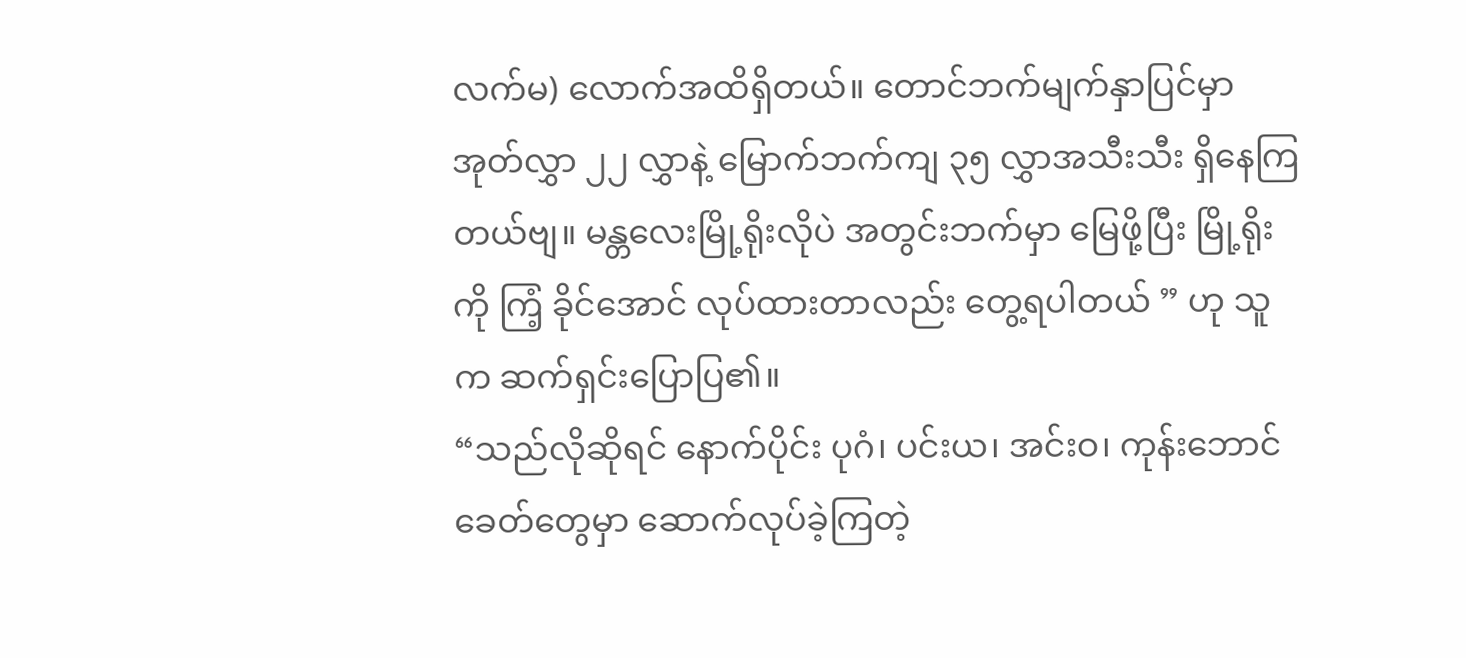လက်မ) လောက်အထိရှိတယ်။ တောင်ဘက်မျက်နှာပြင်မှာ အုတ်လွှာ ၂၂ လွှာနဲ့ မြောက်ဘက်ကျ ၃၅ လွှာအသီးသီး ရှိနေကြတယ်ဗျ။ မန္တလေးမြို့ရိုးလိုပဲ အတွင်းဘက်မှာ မြေဖို့ပြီး မြို့ရိုးကို ကြံ့ ခိုင်အောင် လုပ်ထားတာလည်း တွေ့ရပါတယ် ” ဟု သူက ဆက်ရှင်းပြောပြ၏။
“သည်လိုဆိုရင် နောက်ပိုင်း ပုဂံ၊ ပင်းယ၊ အင်းဝ၊ ကုန်းဘောင်ခေတ်တွေမှာ ဆောက်လုပ်ခဲ့ကြတဲ့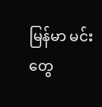မြန်မာ မင်းတွေ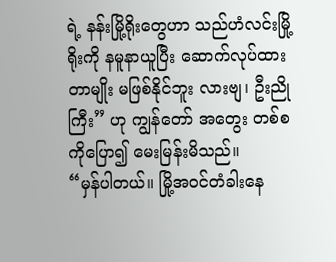ရဲ့ နန်းမြို့ရိုးတွေဟာ သည်ဟံလင်းမြို့ရိုးကို နမူနာယူပြီး ဆောက်လုပ်ထားတာမျိုး မဖြစ်နိုင်ဘူး လားဗျ၊ ဦးညိုကြီး” ဟု ကျွန်တော် အတွေး တစ်စကိုပြော၍ မေးမြန်းမိသည်။
“မှန်ပါတယ်။ မြို့အဝင်တံခါးနေ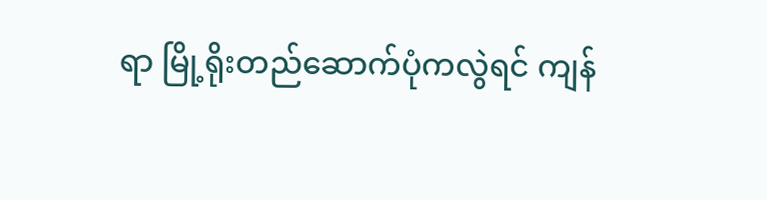ရာ မြို့ရိုးတည်ဆောက်ပုံကလွဲရင် ကျန်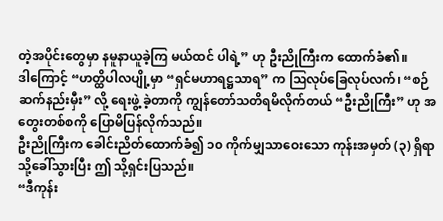တဲ့အပိုင်းတွေမှာ နမူနာယူခဲ့ကြ မယ်ထင် ပါရဲ့” ဟု ဦးညိုကြီးက ထောက်ခံ၏။
ဒါကြောင့် “ဟတ္ထိပါလပျို့မှာ “ရှင်မဟာရဋ္ဌသာရ” က ဩလုပ်ခြေလုပ်လက်၊ “စဉ်ဆက်နည်းမှီး” လို့ ရေးဖွဲ့ ခဲ့တာကို ကျွန်တော်သတိရမိလိုက်တယ် “ဦးညိုကြီး” ဟု အတွေးတစ်စကို ပြောမိပြန်လိုက်သည်။
ဦးညိုကြီးက ခေါင်းညိတ်ထောက်ခံ၍ ၁၀ ကိုက်မျှသာဝေးသော ကုန်းအမှတ် (၃) ရှိရာသို့ခေါ်သွားပြီး ဤ သို့ရှင်းပြသည်။
“ဒီကုန်း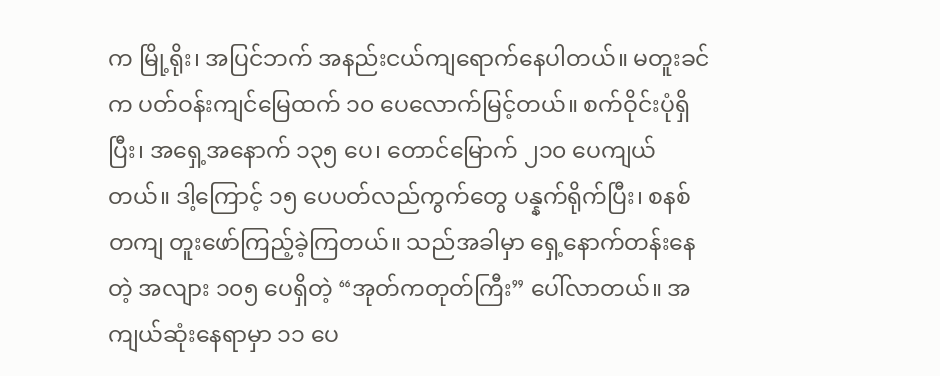က မြို့ရိုး၊ အပြင်ဘက် အနည်းငယ်ကျရောက်နေပါတယ်။ မတူးခင်က ပတ်ဝန်းကျင်မြေထက် ၁၀ ပေလောက်မြင့်တယ်။ စက်ဝိုင်းပုံရှိပြီး၊ အရှေ့အနောက် ၁၃၅ ပေ၊ တောင်မြောက် ၂၁၀ ပေကျယ်တယ်။ ဒါ့ကြောင့် ၁၅ ပေပတ်လည်ကွက်တွေ ပန္နက်ရိုက်ပြီး၊ စနစ်တကျ တူးဖော်ကြည့်ခဲ့ကြတယ်။ သည်အခါမှာ ရှေ့နောက်တန်းနေတဲ့ အလျား ၁၀၅ ပေရှိတဲ့ “အုတ်ကတုတ်ကြီး” ပေါ်လာတယ်။ အကျယ်ဆုံးနေရာမှာ ၁၁ ပေ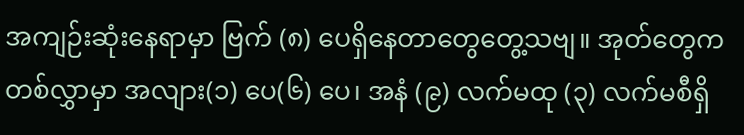အကျဉ်းဆုံးနေရာမှာ ဗြက် (၈) ပေရှိနေတာတွေတွေ့သဗျ။ အုတ်တွေက တစ်လွှာမှာ အလျား(၁) ပေ(၆) ပေ၊ အနံ (၉) လက်မထု (၃) လက်မစီရှိ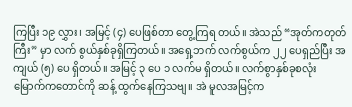ကြပြီး ၁၉ လွှား၊ အမြင့် (၄) ပေဖြစ်တာ တွေ့ကြရ တယ်။ အဲသည် “အုတ်ကတုတ်ကြီး” မှာ လက် စွယ်နှစ်ခုရှိကြတယ်။ အရှေ့ဘက် လက်စွယ်က ၂၂ ပေရှည်ပြီး အ ကျယ် (၅) ပေ ရှိတယ်။ အမြင့် ၃ ပေ ၁ လက်မ ရှိတယ်။ လက်စွာနှစ်ခုစလုံး မြောက်ကတောင်ကို ဆန့် ထွက်နေကြသဗျ။ အဲ မူလအမြင့်က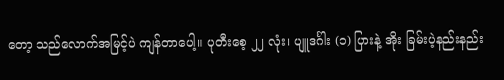တော့ သည်လောက်အမြင့်ပဲ ကျန်တာပေါ့။ ပုတီးစေ့ ၂၂ လုံး၊ ပျူဒင်္ဂါး (၁) ပြားနဲ့ အိုး ခြမ်းပဲ့နည်းနည်း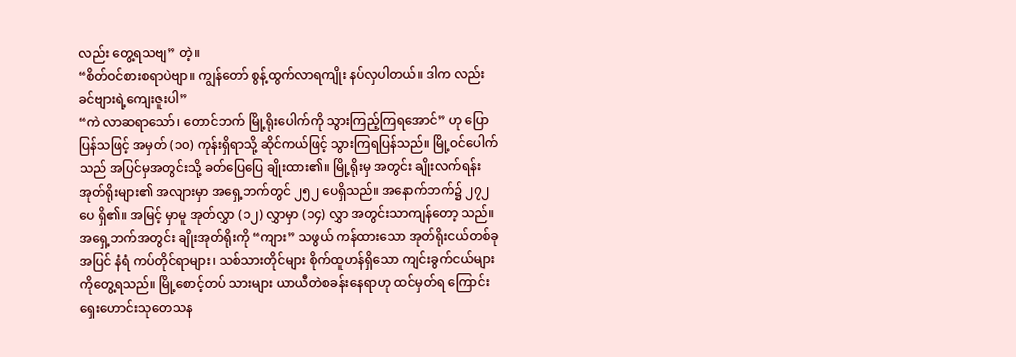လည်း တွေ့ရသဗျ” တဲ့။
“စိတ်ဝင်စားစရာပဲဗျာ။ ကျွန်တော် စွန့်ထွက်လာရကျိုး နပ်လှပါတယ်။ ဒါက လည်း ခင်ဗျားရဲ့ကျေးဇူးပါ”
“ကဲ လာဆရာသော်၊ တောင်ဘက် မြို့ရိုးပေါက်ကို သွားကြည့်ကြရအောင်” ဟု ပြောပြန်သဖြင့် အမှတ် (၁၀) ကုန်းရှိရာသို့ ဆိုင်ကယ်ဖြင့် သွားကြရပြန်သည်။ မြို့ဝင်ပေါက်သည် အပြင်မှအတွင်းသို့ ခတ်ပြေပြေ ချိုးထား၏။ မြို့ရိုးမှ အတွင်း ချိုးလက်ရန်းအုတ်ရိုးများ၏ အလျားမှာ အရှေ့ဘက်တွင် ၂၅၂ ပေရှိသည်။ အနောက်ဘက်၌ ၂၇၂ ပေ ရှိ၏။ အမြင့် မှာမူ အုတ်လွှာ (၁၂) လွှာမှာ (၁၄) လွှာ အတွင်းသာကျန်တော့ သည်။ အရှေ့ဘက်အတွင်း ချိုးအုတ်ရိုးကို “ကျား” သဖွယ် ကန်ထားသော အုတ်ရိုးငယ်တစ်ခုအပြင် နံရံ ကပ်တိုင်ရာများ၊ သစ်သားတိုင်များ စိုက်ထူဟန်ရှိသော ကျင်းခွက်ငယ်များ ကိုတွေ့ရသည်။ မြို့စောင့်တပ် သားများ ယာယီတဲစခန်းနေရာဟု ထင်မှတ်ရ ကြောင်း ရှေးဟောင်းသုတေသန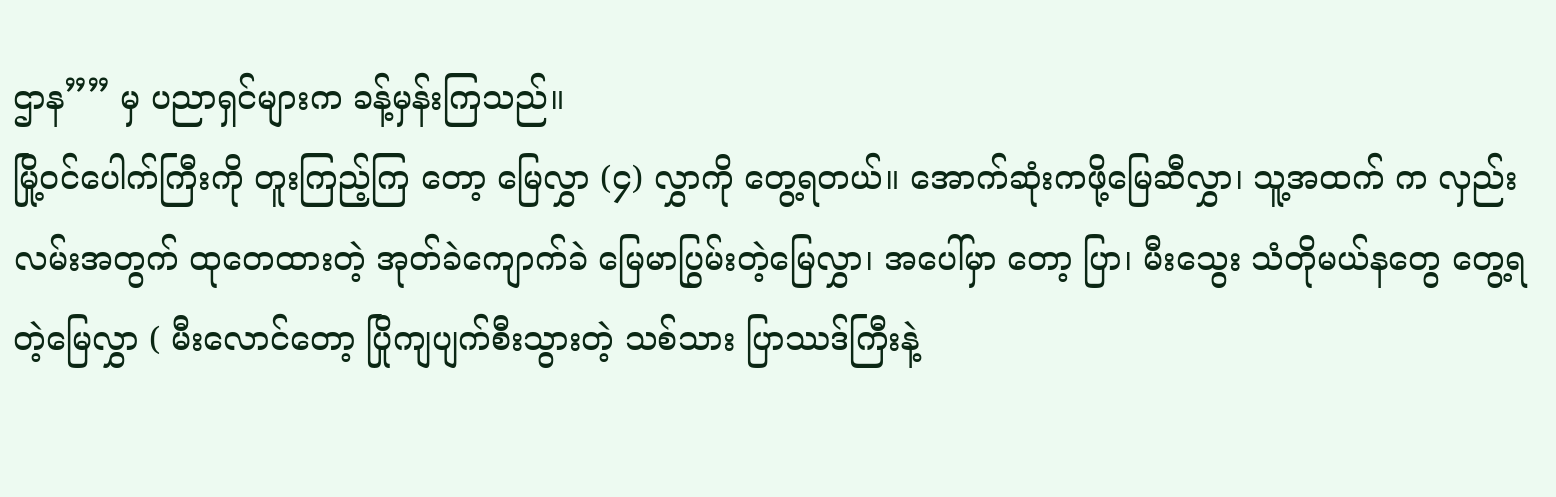ဌာန”” မှ ပညာရှင်များက ခန့်မှန်းကြသည်။
မြို့ဝင်ပေါက်ကြီးကို တူးကြည့်ကြ တော့ မြေလွှာ (၄) လွှာကို တွေ့ရတယ်။ အောက်ဆုံးကဖို့မြေဆီလွှာ၊ သူ့အထက် က လှည်းလမ်းအတွက် ထုတေထားတဲ့ အုတ်ခဲကျောက်ခဲ မြေမာပြွမ်းတဲ့မြေလွှာ၊ အပေါ်မှာ တော့ ပြာ၊ မီးသွေး သံတိုမယ်နတွေ တွေ့ရတဲ့မြေလွှာ ( မီးလောင်တော့ ပြိုကျပျက်စီးသွားတဲ့ သစ်သား ပြာဿဒ်ကြီးနဲ့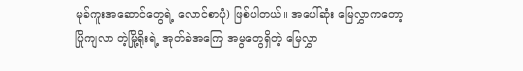မုခ်ကူးအဆောင်တွေရဲ့ လောင်စာပုံ) ဖြစ်ပါတယ်။ အပေါ်ဆုံး မြေလွှာကတော့ ပြိုကျလာ တဲ့မြို့ရိုးရဲ့ အုတ်ခဲအကြေ အမွတွေရှိတဲ့ မြေလွှာ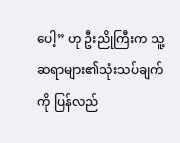ပေါ့” ဟု ဦးညိုကြီးက သူ့ဆရာများ၏သုံးသပ်ချက်ကို ပြန်လည်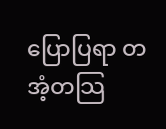ပြောပြရာ တအံ့တသြ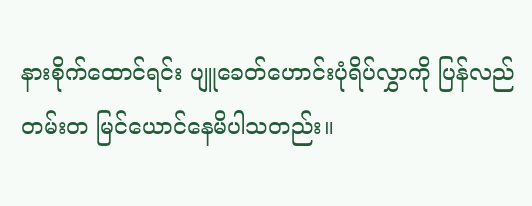နားစိုက်ထောင်ရင်း ပျူခေတ်ဟောင်းပုံရိပ်လွှာကို ပြန်လည်တမ်းတ မြင်ယောင်နေမိပါသတည်း။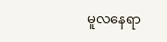မူလနေရာ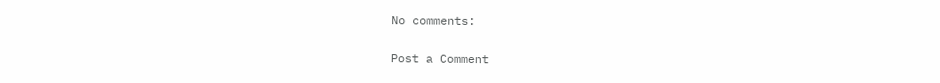No comments:

Post a Comment